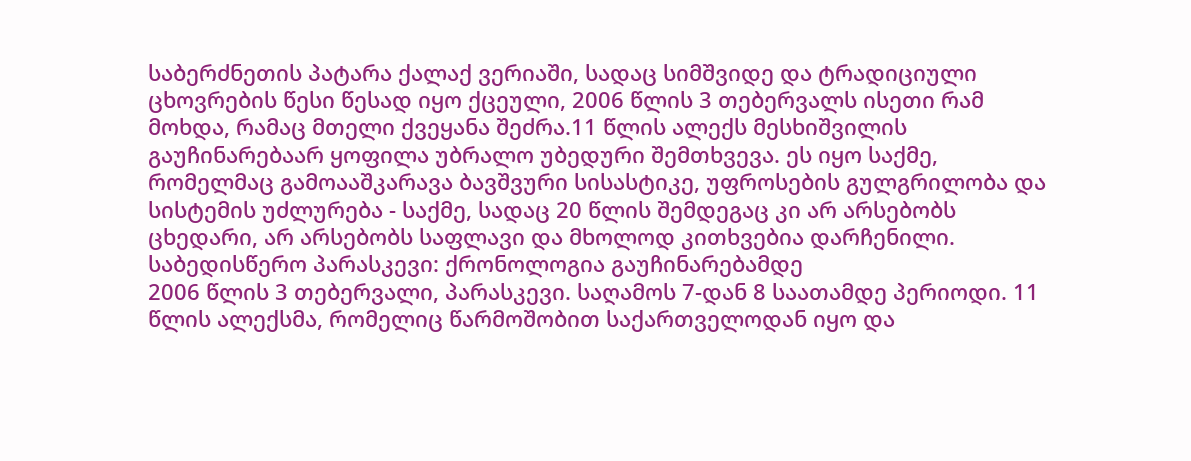საბერძნეთის პატარა ქალაქ ვერიაში, სადაც სიმშვიდე და ტრადიციული ცხოვრების წესი წესად იყო ქცეული, 2006 წლის 3 თებერვალს ისეთი რამ მოხდა, რამაც მთელი ქვეყანა შეძრა.11 წლის ალექს მესხიშვილის გაუჩინარებაარ ყოფილა უბრალო უბედური შემთხვევა. ეს იყო საქმე, რომელმაც გამოააშკარავა ბავშვური სისასტიკე, უფროსების გულგრილობა და სისტემის უძლურება - საქმე, სადაც 20 წლის შემდეგაც კი არ არსებობს ცხედარი, არ არსებობს საფლავი და მხოლოდ კითხვებია დარჩენილი.
საბედისწერო პარასკევი: ქრონოლოგია გაუჩინარებამდე
2006 წლის 3 თებერვალი, პარასკევი. საღამოს 7-დან 8 საათამდე პერიოდი. 11 წლის ალექსმა, რომელიც წარმოშობით საქართველოდან იყო და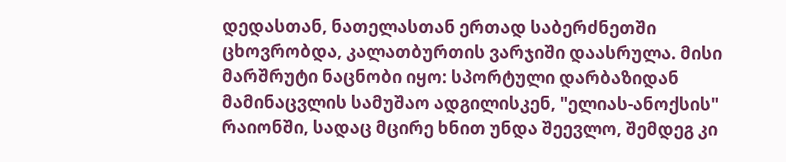დედასთან, ნათელასთან ერთად საბერძნეთში ცხოვრობდა, კალათბურთის ვარჯიში დაასრულა. მისი მარშრუტი ნაცნობი იყო: სპორტული დარბაზიდან მამინაცვლის სამუშაო ადგილისკენ, "ელიას-ანოქსის" რაიონში, სადაც მცირე ხნით უნდა შეევლო, შემდეგ კი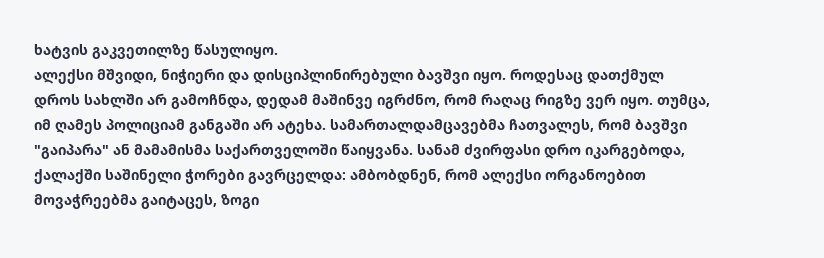ხატვის გაკვეთილზე წასულიყო.
ალექსი მშვიდი, ნიჭიერი და დისციპლინირებული ბავშვი იყო. როდესაც დათქმულ დროს სახლში არ გამოჩნდა, დედამ მაშინვე იგრძნო, რომ რაღაც რიგზე ვერ იყო. თუმცა, იმ ღამეს პოლიციამ განგაში არ ატეხა. სამართალდამცავებმა ჩათვალეს, რომ ბავშვი "გაიპარა" ან მამამისმა საქართველოში წაიყვანა. სანამ ძვირფასი დრო იკარგებოდა, ქალაქში საშინელი ჭორები გავრცელდა: ამბობდნენ, რომ ალექსი ორგანოებით მოვაჭრეებმა გაიტაცეს, ზოგი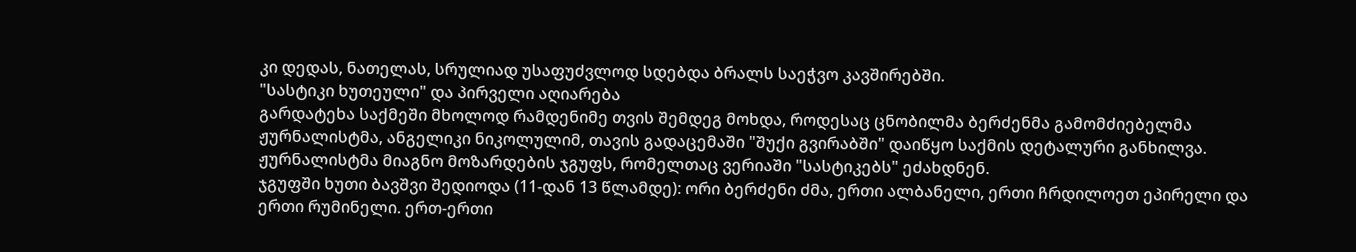კი დედას, ნათელას, სრულიად უსაფუძვლოდ სდებდა ბრალს საეჭვო კავშირებში.
"სასტიკი ხუთეული" და პირველი აღიარება
გარდატეხა საქმეში მხოლოდ რამდენიმე თვის შემდეგ მოხდა, როდესაც ცნობილმა ბერძენმა გამომძიებელმა ჟურნალისტმა, ანგელიკი ნიკოლულიმ, თავის გადაცემაში "შუქი გვირაბში" დაიწყო საქმის დეტალური განხილვა. ჟურნალისტმა მიაგნო მოზარდების ჯგუფს, რომელთაც ვერიაში "სასტიკებს" ეძახდნენ.
ჯგუფში ხუთი ბავშვი შედიოდა (11-დან 13 წლამდე): ორი ბერძენი ძმა, ერთი ალბანელი, ერთი ჩრდილოეთ ეპირელი და ერთი რუმინელი. ერთ-ერთი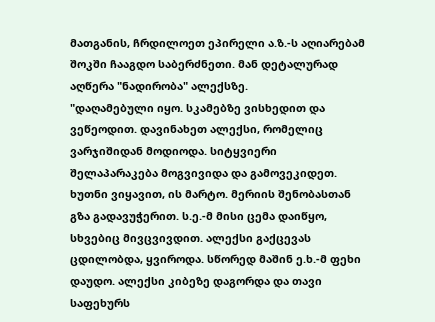მათგანის, ჩრდილოეთ ეპირელი ა.ზ.-ს აღიარებამ შოკში ჩააგდო საბერძნეთი. მან დეტალურად აღწერა "ნადირობა" ალექსზე.
"დაღამებული იყო. სკამებზე ვისხედით და ვეწეოდით. დავინახეთ ალექსი, რომელიც ვარჯიშიდან მოდიოდა. სიტყვიერი შელაპარაკება მოგვივიდა და გამოვეკიდეთ. ხუთნი ვიყავით, ის მარტო. მერიის შენობასთან გზა გადავუჭერით. ს.ე.-მ მისი ცემა დაიწყო, სხვებიც მივცვივდით. ალექსი გაქცევას ცდილობდა, ყვიროდა. სწორედ მაშინ ე.ხ.-მ ფეხი დაუდო. ალექსი კიბეზე დაგორდა და თავი საფეხურს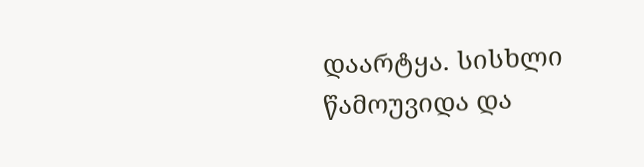დაარტყა. სისხლი წამოუვიდა და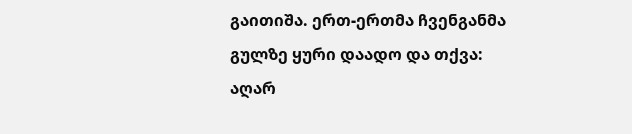გაითიშა. ერთ-ერთმა ჩვენგანმა გულზე ყური დაადო და თქვა: აღარ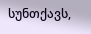სუნთქავს,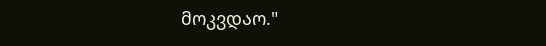მოკვდაო."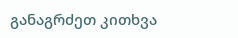განაგრძეთ კითხვა